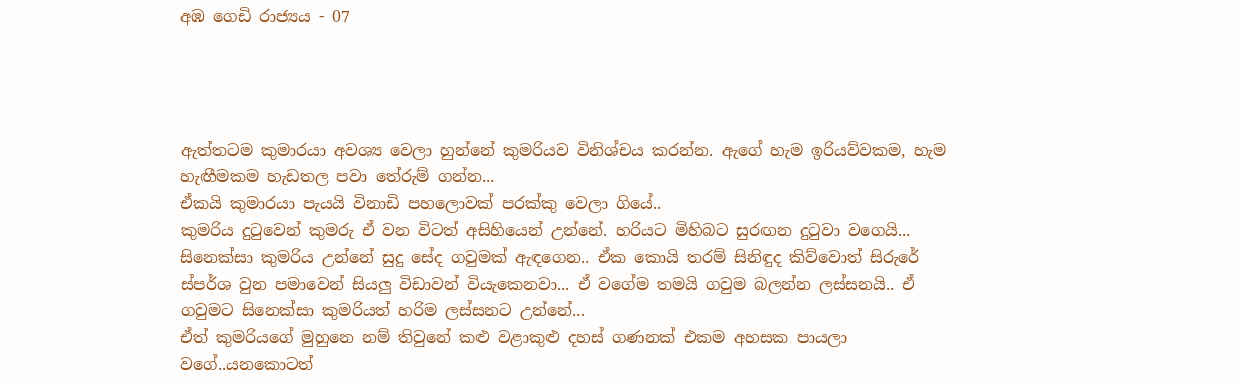අඹ ගෙඩි රාජ්‍යය - 07




ඇත්තටම කුමාරයා අවශ්‍ය වෙලා හුන්නේ කුමරියව විනිශ්චය කරන්න. ඇගේ හැම ඉරියව්වකම, හැම හැඟීමකම හැඩතල පවා තේරුම් ගන්න...
ඒකයි කුමාරයා පැයයි විනාඩි පහලොවක් පරක්කු වෙලා ගියේ..
කුමරිය දුටුවෙන් කුමරු ඒ වන විටත් අසිහියෙන් උන්නේ. හරියට මිහිබට සුරඟන දුටුවා වගෙයි... සිනෙක්සා කුමරිය උන්නේ සුදු සේද ගවුමක් ඇඳගෙන.. ඒක කොයි තරම් සිනිඳුද කිව්වොත් සිරුරේ ස්පර්ශ වුන පමාවෙන් සියලු විඩාවන් වියැකෙනවා... ඒ වගේම තමයි ගවුම බලන්න ලස්සනයි.. ඒ ගවුමට සිනෙක්සා කුමරියත් හරිම ලස්සනට උන්නේ...
ඒත් කුමරියගේ මුහුනෙ නම් තිවුනේ කළු වළාකුළු දහස් ගණනක් එකම අහසක පායලා වගේ..යනකොටත්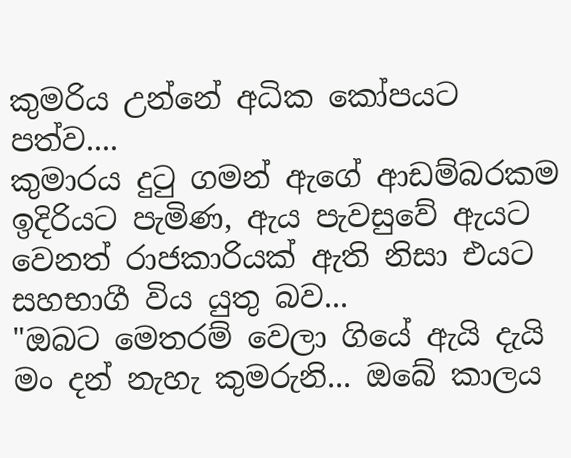කුමරිය උන්නේ අධික කෝපයට පත්ව....
කුමාරය දුටු ගමන් ඇගේ ආඩම්බරකම ඉදිරියට පැමිණ, ඇය පැවසුවේ ඇයට වෙනත් රාජකාරියක් ඇති නිසා එයට සහභාගී විය යුතු බව...
"ඔබට මෙතරම් වෙලා ගියේ ඇයි දැයි මං දන් නැහැ කුමරුනි... ඔබේ කාලය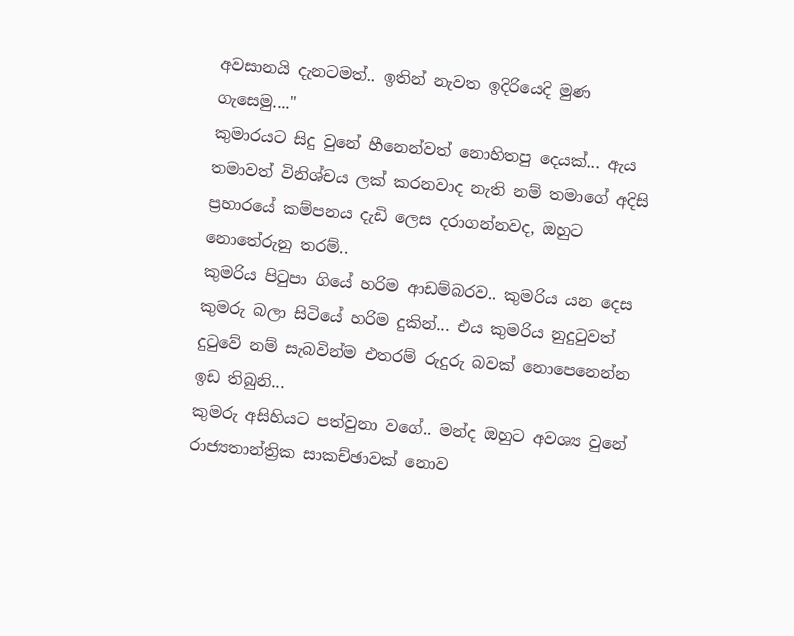අවසානයි දැනටමත්.. ඉතින් නැවත ඉදිරියෙදි මුණ ගැසෙමු...."
කුමාරයට සිදු වුනේ හීනෙන්වත් නොහිතපු දෙයක්... ඇය තමාවත් විනිශ්චය ලක් කරනවාද නැති නම් තමාගේ අදිසි ප්‍රහාරයේ කම්පනය දැඩි ලෙස දරාගන්නවද, ඔහුට නොතේරුනු තරම්..
කුමරිය පිටුපා ගියේ හරිම ආඩම්බරව.. කුමරිය යන දෙස කුමරු බලා සිටියේ හරිම දුකින්... එය කුමරිය නුදුටුවත් දුටුවේ නම් සැබවින්ම එතරම් රුදුරු බවක් නොපෙනෙන්න ඉඩ තිබුනි...
කුමරු අසිහියට පත්වුනා වගේ.. මන්ද ඔහුට අවශ්‍ය වුනේ රාජ්‍යතාන්ත්‍රික සාකච්ඡාවක් නොව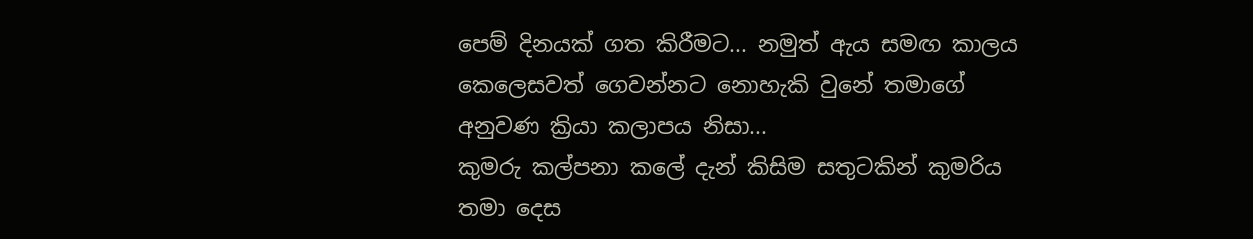පෙම් දිනයක් ගත කිරීමට... නමුත් ඇය සමඟ කාලය කෙලෙසවත් ගෙවන්නට නොහැකි වුනේ තමාගේ අනුවණ ක්‍රියා කලාපය නිසා...
කුමරු කල්පනා කලේ දැන් කිසිම සතුටකින් කුමරිය තමා දෙස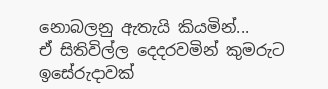නොබලනු ඇතැයි කියමින්...
ඒ සිතිවිල්ල දෙදරවමින් කුමරුට ඉසේරුදාවක්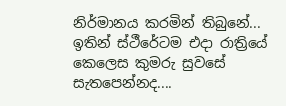නිර්මානය කරමින් තිබුනේ...
ඉතින් ස්ථීරේටම එදා රාත්‍රියේ කෙලෙස කුමරු සුවසේ සැතපෙන්නද....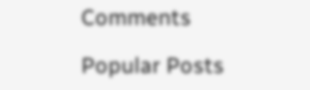Comments

Popular Posts